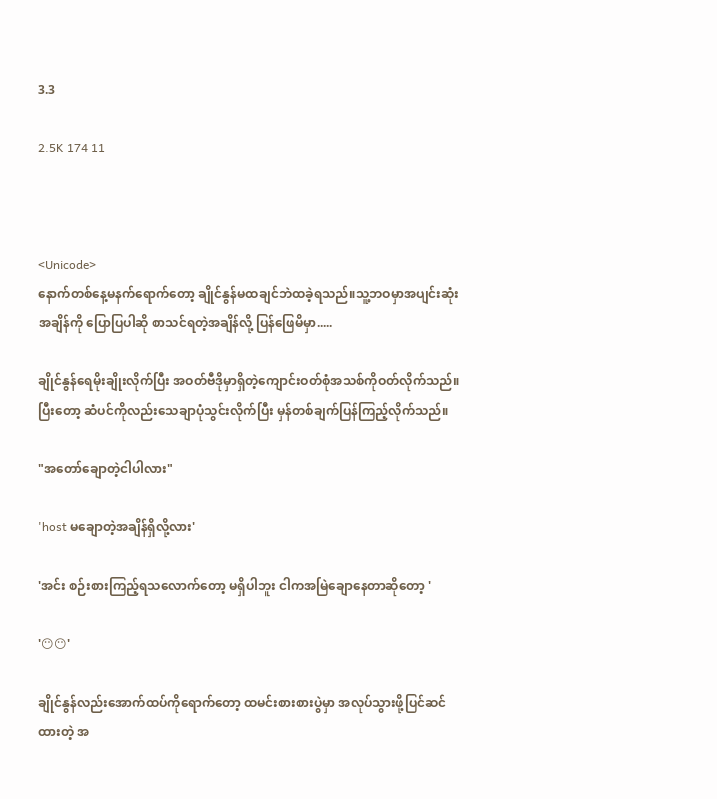3.3

2.5K 174 11



<Unicode>
နောက်တစ်နေ့မနက်ရောက်တော့ ချိုင်နွန်မထချင်ဘဲထခဲ့ရသည်။သူ့ဘဝမှာအပျင်းဆုံးအချိန်ကို‌ ပြောပြပါဆို စာသင်ရတဲ့အချိန်လို့ ပြန်ဖြေမိမှာ.....

ချိုင်နွန်ရေမိုးချိုးလိုက်ပြီး အဝတ်ဗီဒိုမှာရှိတဲ့ကျောင်းဝတ်စုံအသစ်ကိုဝတ်လိုက်သည်။ပြီးတော့ ဆံပင်ကိုလည်းသေချာပုံသွင်းလိုက်ပြီး မှန်တစ်ချက်ပြန်ကြည့်လိုက်သည်။

"အတော်ချောတဲ့ငါပါလား"

'host မချောတဲ့အချိန်ရှိလို့လား'

'အင်း စဉ်းစားကြည့်ရသလောက်တော့ မရှိပါဘူး ငါကအမြဲချောနေတာဆိုတော့ '

'😶😶'

ချိုင်နွန်လည်းအောက်ထပ်ကိုရောက်တော့ ထမင်းစားစားပွဲမှာ အလုပ်သွားဖို့ပြင်ဆင်ထားတဲ့ အ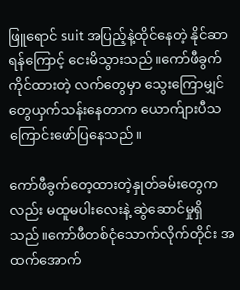ဖြူရောင် suit အပြည့်နဲ့ထိုင်နေတဲ့ နိုင်ဆာရန်ကြောင့် ငေးမိသွားသည်။ကော်ဖီခွက်ကိုင်ထားတဲ့ လက်တွေမှာ သွေးကြောမျှင်တွေယှက်သန်းနေတာက ယောက်ျားပီသကြောင်းဖော်ပြနေသည်။

ကော်ဖီ‌ခွက်တေ့ထားတဲ့နှုတ်ခမ်းတွေကလည်း မထူမပါးလေးနဲ့ ဆွဲဆောင်မှုရှိသည်။ကော်ဖီတစ်ငုံသောက်လိုက်တိုင်း အထက်အောက်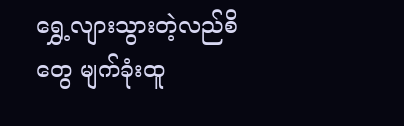ရွှေ့လျားသွားတဲ့လည်စိတွေ မျက်ခုံးထူ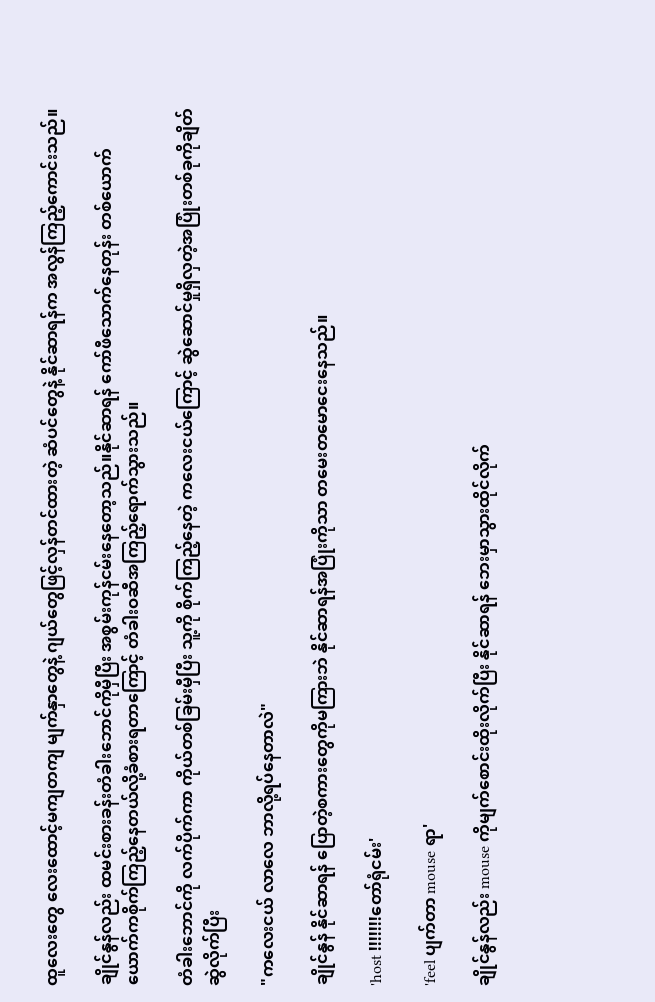ထူလေးတွေ လေးထောင့်မကျတကျ မျက်နှာတွေနဲ့ ဂျယ်တွေဖြင့်လှန်တင်ထားတဲ့ ဆံပင်တွေနဲ့ နိုင်ဆာရန်က အလွန်ကြည့်ကောင်းသည်။

ချိုင်နွန်လည်း ထမင်းစားခန်းတံခါးဘောင်ကိုမှီပြီး အစွမ်းကုန်ငမ်းနေတော့သည်။နိုင်ဆာရန် ကော်ဖီသောက်နေတုန်း တစ်ယောက်ယောက်ကစိုက်ကြည့်နေတယ်လို့ခံစားရတာကြောင့် တံခါးဝဆီအကြည့်ရောက်သွားသည်။

တံခါးဘောင်ကို လက်ပိုက်ကာ ကိုယ်တစ်ခြမ်းမှီပြီး သူ့ကို စိုက်ကြည့်နေတဲ့ ကလေးငယ်ကြောင့် ဆွဲဆောင်မှုရှိလှတဲ့အပြုံးတစ်ခုကိုချိတ်ဆွဲလိုက်ပြီး

"ကလေးငယ် လာလေ ဘာလို့ရပ်နေတာလဲ"

ချိုင်နွန် နိုင်ဆာရန် ပြောတဲ့စကားတွေကိုမကြားဘဲ နိုင်ဆာရန်အပြုံးကိုသာ တမေးတမောငေးနေသည်။

'host !!!!!!!တော်ရုံငမ်း'

'feel ပျက်တာ mouse ရာ'

ချိုင်နွန်လည်း mouse ကိုမျက်စောင်းထိုးလိုက်ပြီး နိုင်ဆာရန် ဘေးမှာသွားထိုင်လိုက်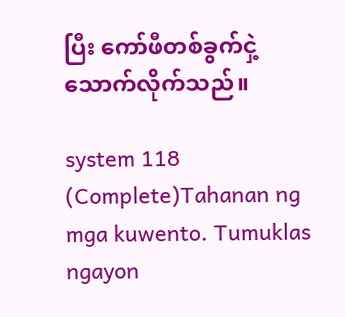ပြီး ကော်ဖီတစ်ခွက်ငှဲ့သောက်လိုက်သည်။

system 118 (Complete)Tahanan ng mga kuwento. Tumuklas ngayon